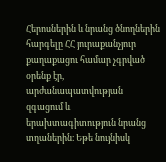Հերոսներին և նրանց ծնողներին հարգելը ՀՀ յուրաքանչյուր քաղաքացու համար չգրված
օրենք էր, արժանապատվության զգացում և երախտագիտություն նրանց տղաներին։ Եթե նույնիսկ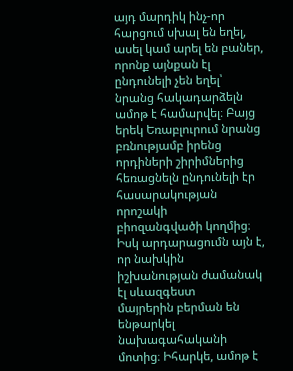այդ մարդիկ ինչ-որ հարցում սխալ են եղել, ասել կամ արել են բաներ, որոնք այնքան էլ
ընդունելի չեն եղել՝ նրանց հակադարձելն ամոթ է համարվել։ Բայց երեկ Եռաբլուրում նրանց
բռնությամբ իրենց որդիների շիրիմներից հեռացնելն ընդունելի էր հասարակության որոշակի
բիոզանգվածի կողմից։ Իսկ արդարացումն այն է, որ նախկին իշխանության ժամանակ էլ սևազգեստ
մայրերին բերման են ենթարկել նախագահականի մոտից։ Իհարկե, ամոթ է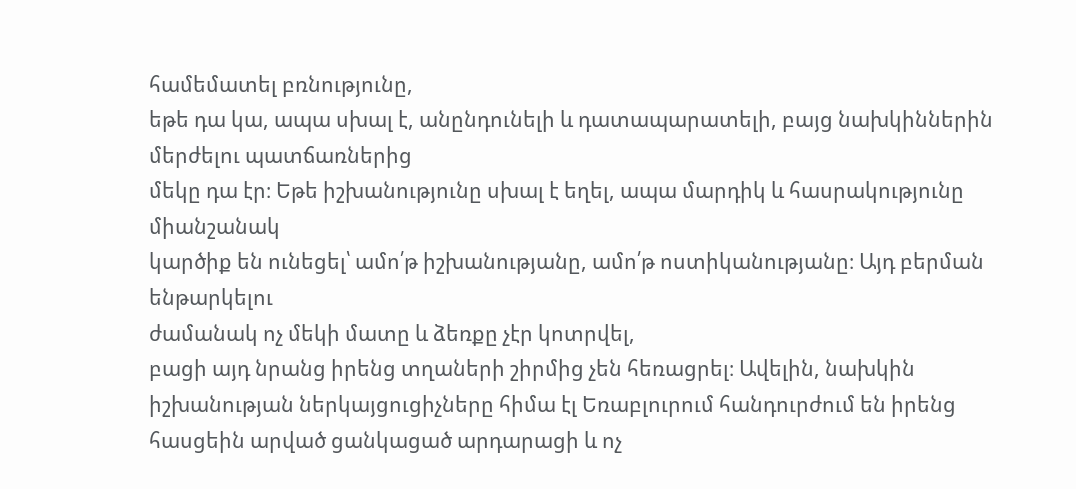համեմատել բռնությունը,
եթե դա կա, ապա սխալ է, անընդունելի և դատապարատելի, բայց նախկիններին մերժելու պատճառներից
մեկը դա էր։ Եթե իշխանությունը սխալ է եղել, ապա մարդիկ և հասրակությունը միանշանակ
կարծիք են ունեցել՝ ամո՛թ իշխանությանը, ամո՛թ ոստիկանությանը։ Այդ բերման ենթարկելու
ժամանակ ոչ մեկի մատը և ձեռքը չէր կոտրվել,
բացի այդ նրանց իրենց տղաների շիրմից չեն հեռացրել։ Ավելին, նախկին իշխանության ներկայցուցիչները հիմա էլ Եռաբլուրում հանդուրժում են իրենց հասցեին արված ցանկացած արդարացի և ոչ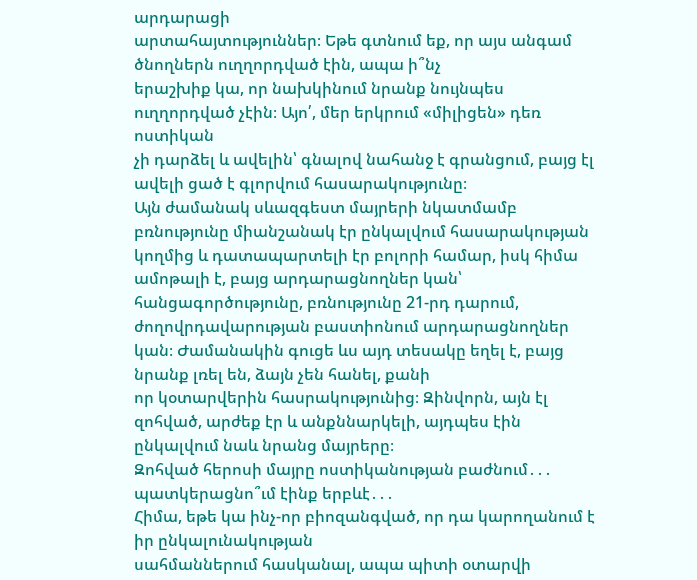արդարացի
արտահայտություններ։ Եթե գտնում եք, որ այս անգամ ծնողներն ուղղորդված էին, ապա ի՞նչ
երաշխիք կա, որ նախկինում նրանք նույնպես ուղղորդված չէին։ Այո՛, մեր երկրում «միլիցեն» դեռ ոստիկան
չի դարձել և ավելին՝ գնալով նահանջ է գրանցում, բայց էլ ավելի ցած է գլորվում հասարակությունը։
Այն ժամանակ սևազգեստ մայրերի նկատմամբ բռնությունը միանշանակ էր ընկալվում հասարակության
կողմից և դատապարտելի էր բոլորի համար, իսկ հիմա ամոթալի է, բայց արդարացնողներ կան՝
հանցագործությունը, բռնությունը 21-րդ դարում, ժողովրդավարության բաստիոնում արդարացնողներ
կան։ Ժամանակին գուցե ևս այդ տեսակը եղել է, բայց նրանք լռել են, ձայն չեն հանել, քանի
որ կօտարվերին հասրակությունից։ Զինվորն, այն էլ զոհված, արժեք էր և անքննարկելի, այդպես էին ընկալվում նաև նրանց մայրերը։
Զոհված հերոսի մայրը ոստիկանության բաժնում․․․ պատկերացնո՞ւմ էինք երբևէ․․․
Հիմա, եթե կա ինչ-որ բիոզանգված, որ դա կարողանում է իր ընկալունակության
սահմաններում հասկանալ, ապա պիտի օտարվի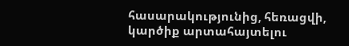հասարակությունից, հեռացվի, կարծիք արտահայտելու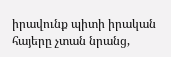իրավունք պիտի իրական հայերը չտան նրանց,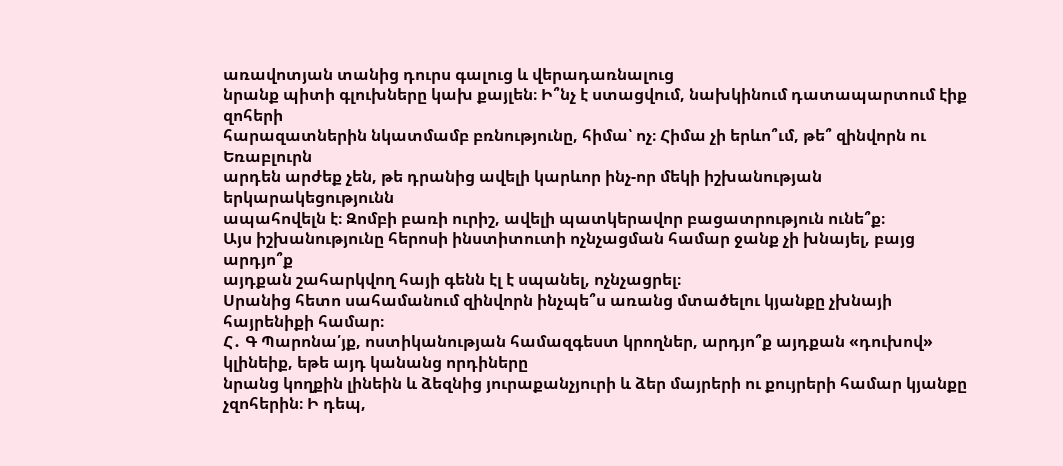առավոտյան տանից դուրս գալուց և վերադառնալուց
նրանք պիտի գլուխները կախ քայլեն։ Ի՞նչ է ստացվում, նախկինում դատապարտում էիք զոհերի
հարազատներին նկատմամբ բռնությունը, հիմա՝ ոչ։ Հիմա չի երևո՞ւմ, թե՞ զինվորն ու Եռաբլուրն
արդեն արժեք չեն, թե դրանից ավելի կարևոր ինչ-որ մեկի իշխանության երկարակեցությունն
ապահովելն է։ Զոմբի բառի ուրիշ, ավելի պատկերավոր բացատրություն ունե՞ք։
Այս իշխանությունը հերոսի ինստիտուտի ոչնչացման համար ջանք չի խնայել, բայց արդյո՞ք
այդքան շահարկվող հայի գենն էլ է սպանել, ոչնչացրել։
Սրանից հետո սահամանում զինվորն ինչպե՞ս առանց մտածելու կյանքը չխնայի հայրենիքի համար։
Հ․ Գ Պարոնա՛յք, ոստիկանության համազգեստ կրողներ, արդյո՞ք այդքան «դուխով» կլինեիք, եթե այդ կանանց որդիները
նրանց կողքին լինեին և ձեզնից յուրաքանչյուրի և ձեր մայրերի ու քույրերի համար կյանքը
չզոհերին։ Ի դեպ,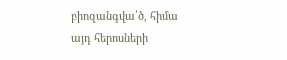բիոզանգվա՛ծ, հիմա այդ հերոսների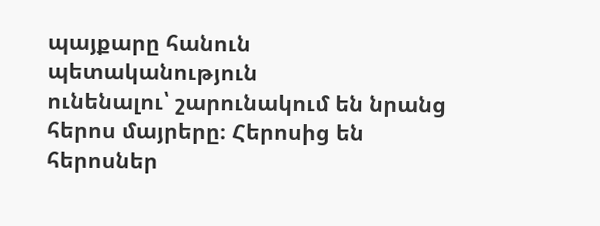պայքարը հանուն պետականություն
ունենալու՝ շարունակում են նրանց հերոս մայրերը։ Հերոսից են հերոսներ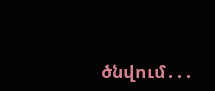ծնվում․․․